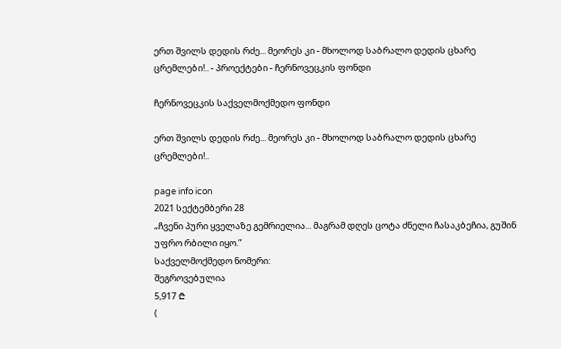ერთ შვილს დედის რძე... მეორეს კი - მხოლოდ საბრალო დედის ცხარე ცრემლები!.. - პროექტები - ჩერნოვეცკის ფონდი

ჩერნოვეცკის საქველმოქმედო ფონდი

ერთ შვილს დედის რძე... მეორეს კი - მხოლოდ საბრალო დედის ცხარე ცრემლები!..

page info icon
2021 სექტემბერი 28
„ჩვენი პური ყველაზე გემრიელია... მაგრამ დღეს ცოტა ძნელი ჩასაკბეჩია, გუშინ უფრო რბილი იყო.”
საქველმოქმედო ნომერი:
შეგროვებულია
5,917 ₾
(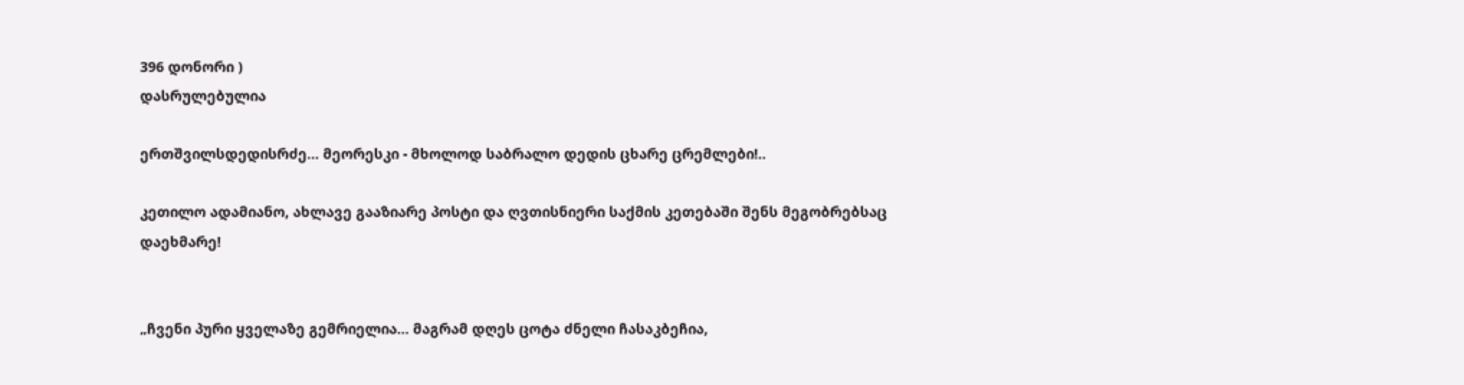396 დონორი )
დასრულებულია

ერთშვილსდედისრძე... მეორესკი - მხოლოდ საბრალო დედის ცხარე ცრემლები!..

კეთილო ადამიანო, ახლავე გააზიარე პოსტი და ღვთისნიერი საქმის კეთებაში შენს მეგობრებსაც დაეხმარე!


„ჩვენი პური ყველაზე გემრიელია... მაგრამ დღეს ცოტა ძნელი ჩასაკბეჩია,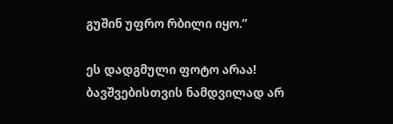გუშინ უფრო რბილი იყო.”

ეს დადგმული ფოტო არაა! ბავშვებისთვის ნამდვილად არ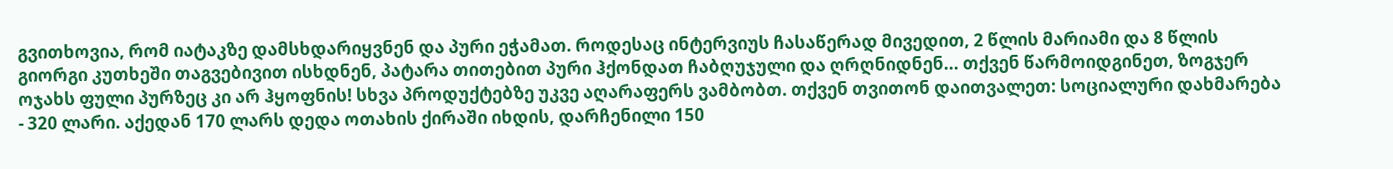გვითხოვია, რომ იატაკზე დამსხდარიყვნენ და პური ეჭამათ. როდესაც ინტერვიუს ჩასაწერად მივედით, 2 წლის მარიამი და 8 წლის გიორგი კუთხეში თაგვებივით ისხდნენ, პატარა თითებით პური ჰქონდათ ჩაბღუჯული და ღრღნიდნენ... თქვენ წარმოიდგინეთ, ზოგჯერ ოჯახს ფული პურზეც კი არ ჰყოფნის! სხვა პროდუქტებზე უკვე აღარაფერს ვამბობთ. თქვენ თვითონ დაითვალეთ: სოციალური დახმარება - 320 ლარი. აქედან 170 ლარს დედა ოთახის ქირაში იხდის, დარჩენილი 150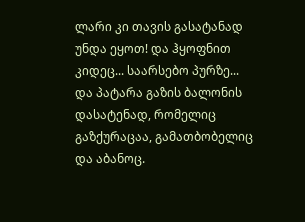ლარი კი თავის გასატანად უნდა ეყოთ! და ჰყოფნით კიდეც... საარსებო პურზე... და პატარა გაზის ბალონის დასატენად, რომელიც გაზქურაცაა, გამათბობელიც და აბანოც.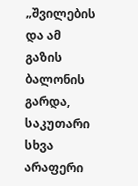„შვილების და ამ გაზის ბალონის გარდა, საკუთარი სხვა არაფერი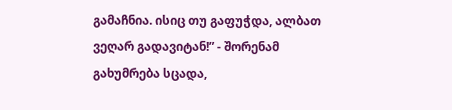გამაჩნია. ისიც თუ გაფუჭდა, ალბათ ვეღარ გადავიტან!” - შორენამ გახუმრება სცადა,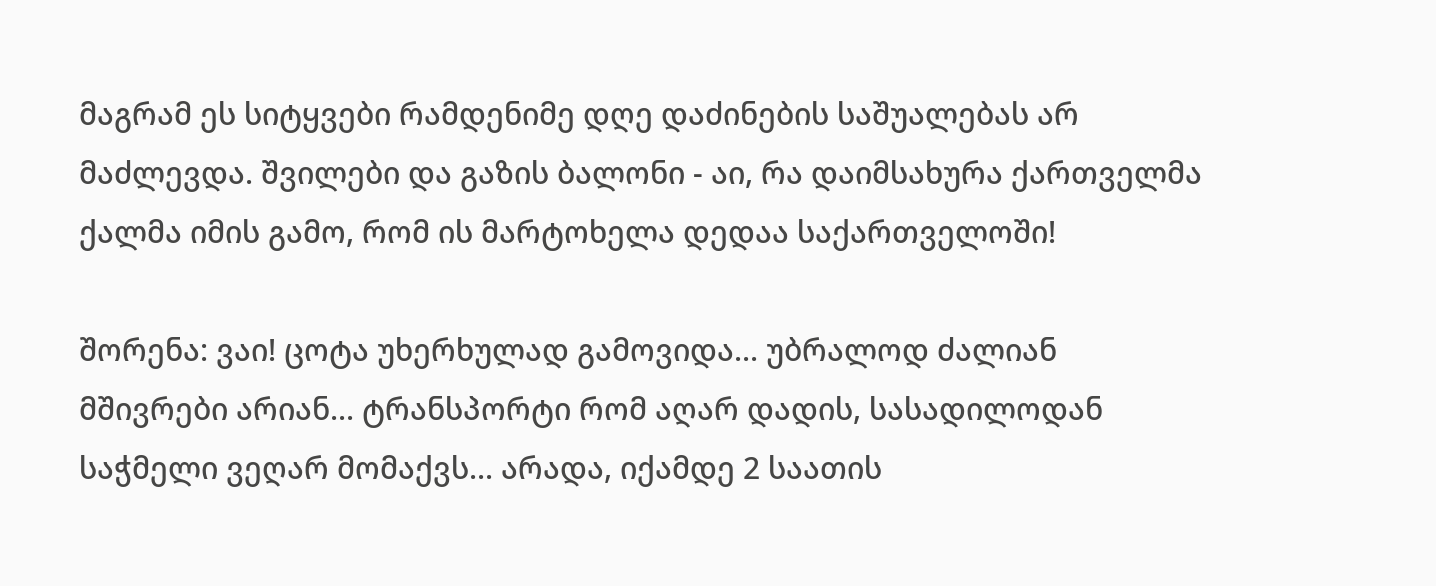მაგრამ ეს სიტყვები რამდენიმე დღე დაძინების საშუალებას არ მაძლევდა. შვილები და გაზის ბალონი - აი, რა დაიმსახურა ქართველმა ქალმა იმის გამო, რომ ის მარტოხელა დედაა საქართველოში!

შორენა: ვაი! ცოტა უხერხულად გამოვიდა... უბრალოდ ძალიან მშივრები არიან... ტრანსპორტი რომ აღარ დადის, სასადილოდან საჭმელი ვეღარ მომაქვს... არადა, იქამდე 2 საათის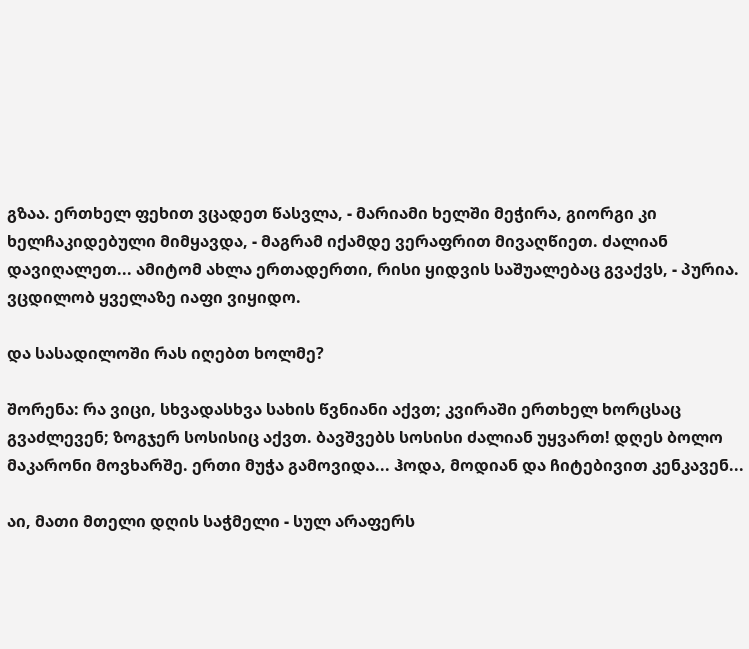გზაა. ერთხელ ფეხით ვცადეთ წასვლა, - მარიამი ხელში მეჭირა, გიორგი კი ხელჩაკიდებული მიმყავდა, - მაგრამ იქამდე ვერაფრით მივაღწიეთ. ძალიან დავიღალეთ... ამიტომ ახლა ერთადერთი, რისი ყიდვის საშუალებაც გვაქვს, - პურია. ვცდილობ ყველაზე იაფი ვიყიდო.

და სასადილოში რას იღებთ ხოლმე?

შორენა: რა ვიცი, სხვადასხვა სახის წვნიანი აქვთ; კვირაში ერთხელ ხორცსაც გვაძლევენ; ზოგჯერ სოსისიც აქვთ. ბავშვებს სოსისი ძალიან უყვართ! დღეს ბოლო მაკარონი მოვხარშე. ერთი მუჭა გამოვიდა... ჰოდა, მოდიან და ჩიტებივით კენკავენ...

აი, მათი მთელი დღის საჭმელი - სულ არაფერს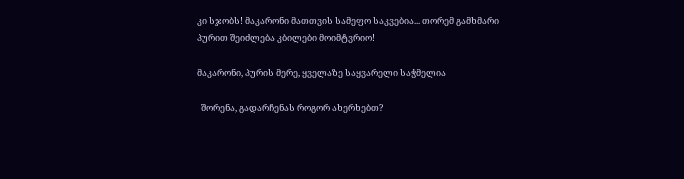კი სჯობს! მაკარონი მათთვის სამეფო საკვებია... თორემ გამხმარი პურით შეიძლება კბილები მოიმტვრიო!

მაკარონი, პურის მერე, ყველაზე საყვარელი საჭმელია

  შორენა, გადარჩენას როგორ ახერხებთ?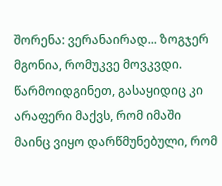შორენა: ვერანაირად... ზოგჯერ მგონია, რომუკვე მოვკვდი. წარმოიდგინეთ, გასაყიდიც კი არაფერი მაქვს, რომ იმაში მაინც ვიყო დარწმუნებული, რომ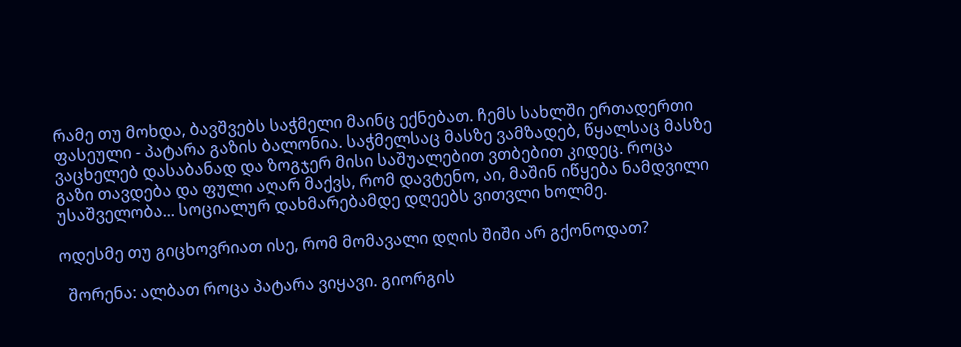რამე თუ მოხდა, ბავშვებს საჭმელი მაინც ექნებათ. ჩემს სახლში ერთადერთი ფასეული - პატარა გაზის ბალონია. საჭმელსაც მასზე ვამზადებ, წყალსაც მასზე ვაცხელებ დასაბანად და ზოგჯერ მისი საშუალებით ვთბებით კიდეც. როცა გაზი თავდება და ფული აღარ მაქვს, რომ დავტენო, აი, მაშინ იწყება ნამდვილი უსაშველობა... სოციალურ დახმარებამდე დღეებს ვითვლი ხოლმე.

ოდესმე თუ გიცხოვრიათ ისე, რომ მომავალი დღის შიში არ გქონოდათ?

  შორენა: ალბათ როცა პატარა ვიყავი. გიორგის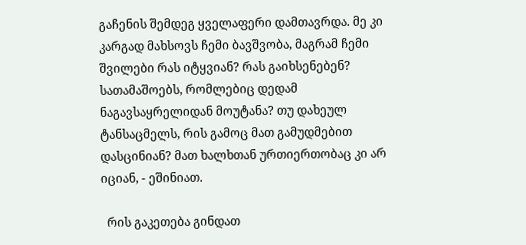გაჩენის შემდეგ ყველაფერი დამთავრდა. მე კი კარგად მახსოვს ჩემი ბავშვობა, მაგრამ ჩემი შვილები რას იტყვიან? რას გაიხსენებენ? სათამაშოებს, რომლებიც დედამ ნაგავსაყრელიდან მოუტანა? თუ დახეულ ტანსაცმელს, რის გამოც მათ გამუდმებით დასცინიან? მათ ხალხთან ურთიერთობაც კი არ იციან, - ეშინიათ.

  რის გაკეთება გინდათ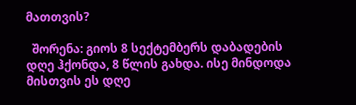მათთვის?

  შორენა: გიოს 8 სექტემბერს დაბადების დღე ჰქონდა, 8 წლის გახდა. ისე მინდოდა მისთვის ეს დღე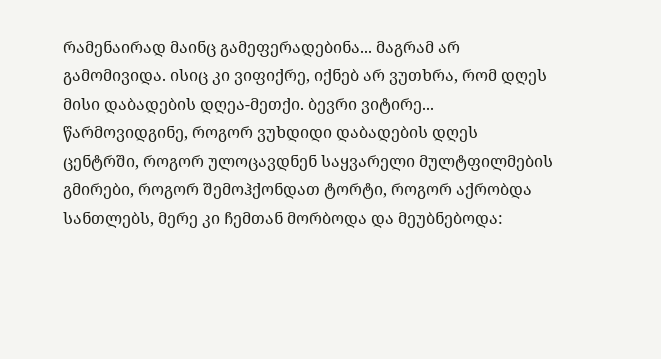რამენაირად მაინც გამეფერადებინა... მაგრამ არ გამომივიდა. ისიც კი ვიფიქრე, იქნებ არ ვუთხრა, რომ დღეს მისი დაბადების დღეა-მეთქი. ბევრი ვიტირე... წარმოვიდგინე, როგორ ვუხდიდი დაბადების დღეს ცენტრში, როგორ ულოცავდნენ საყვარელი მულტფილმების გმირები, როგორ შემოჰქონდათ ტორტი, როგორ აქრობდა სანთლებს, მერე კი ჩემთან მორბოდა და მეუბნებოდა: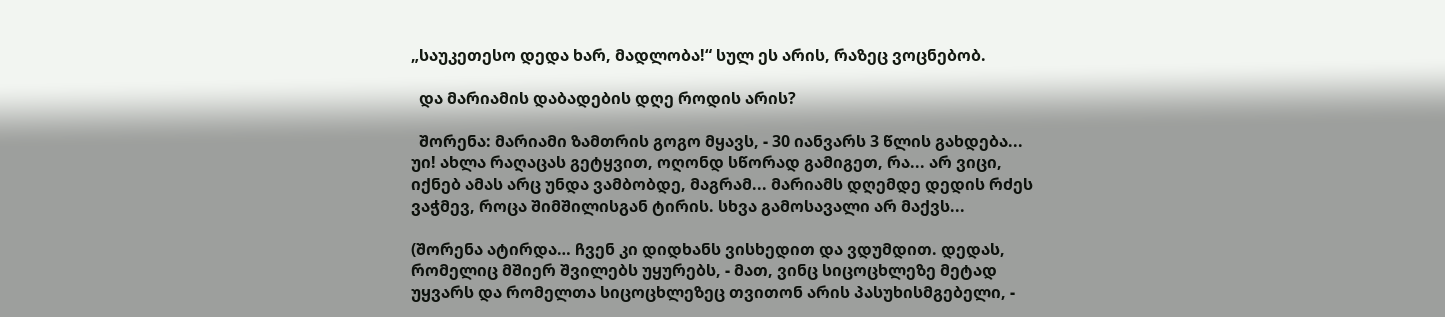„საუკეთესო დედა ხარ, მადლობა!“ სულ ეს არის, რაზეც ვოცნებობ.

  და მარიამის დაბადების დღე როდის არის?

  შორენა: მარიამი ზამთრის გოგო მყავს, - 30 იანვარს 3 წლის გახდება... უი! ახლა რაღაცას გეტყვით, ოღონდ სწორად გამიგეთ, რა... არ ვიცი, იქნებ ამას არც უნდა ვამბობდე, მაგრამ... მარიამს დღემდე დედის რძეს ვაჭმევ, როცა შიმშილისგან ტირის. სხვა გამოსავალი არ მაქვს...

(შორენა ატირდა… ჩვენ კი დიდხანს ვისხედით და ვდუმდით. დედას, რომელიც მშიერ შვილებს უყურებს, - მათ, ვინც სიცოცხლეზე მეტად უყვარს და რომელთა სიცოცხლეზეც თვითონ არის პასუხისმგებელი, -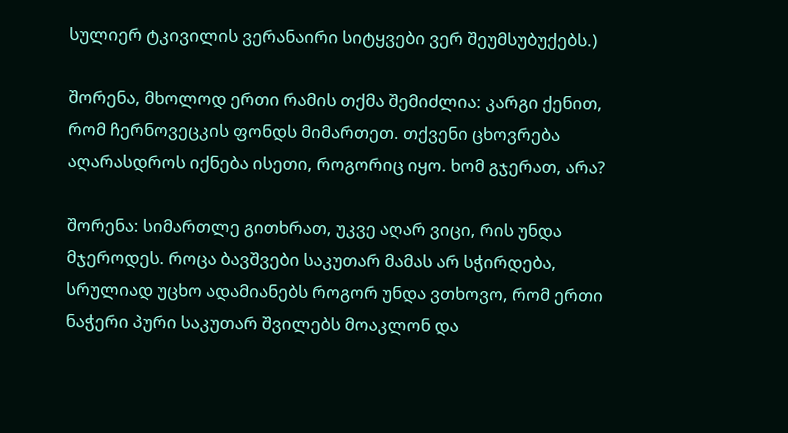სულიერ ტკივილის ვერანაირი სიტყვები ვერ შეუმსუბუქებს.)

შორენა, მხოლოდ ერთი რამის თქმა შემიძლია: კარგი ქენით, რომ ჩერნოვეცკის ფონდს მიმართეთ. თქვენი ცხოვრება აღარასდროს იქნება ისეთი, როგორიც იყო. ხომ გჯერათ, არა?

შორენა: სიმართლე გითხრათ, უკვე აღარ ვიცი, რის უნდა მჯეროდეს. როცა ბავშვები საკუთარ მამას არ სჭირდება, სრულიად უცხო ადამიანებს როგორ უნდა ვთხოვო, რომ ერთი ნაჭერი პური საკუთარ შვილებს მოაკლონ და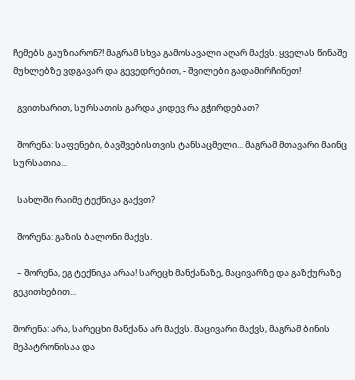ჩემებს გაუზიარონ?! მაგრამ სხვა გამოსავალი აღარ მაქვს. ყველას წინაშე მუხლებზე ვდგავარ და გევედრებით, - შვილები გადამირჩინეთ!

  გვითხარით, სურსათის გარდა კიდევ რა გჭირდებათ?

  შორენა: საფენები, ბავშვებისთვის ტანსაცმელი... მაგრამ მთავარი მაინც სურსათია...

  სახლში რაიმე ტექნიკა გაქვთ?

  შორენა: გაზის ბალონი მაქვს.

  – შორენა, ეგ ტექნიკა არაა! სარეცხ მანქანაზე, მაცივარზე და გაზქურაზე გეკითხებით...

შორენა: არა, სარეცხი მანქანა არ მაქვს. მაცივარი მაქვს, მაგრამ ბინის მეპატრონისაა და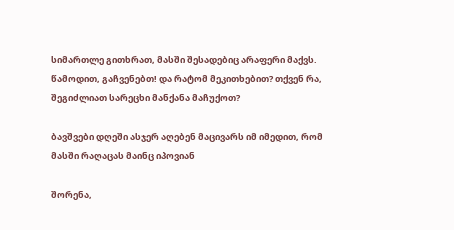სიმართლე გითხრათ, მასში შესადებიც არაფერი მაქვს. წამოდით, გაჩვენებთ! და რატომ მეკითხებით? თქვენ რა, შეგიძლიათ სარეცხი მანქანა მაჩუქოთ?

ბავშვები დღეში ასჯერ აღებენ მაცივარს იმ იმედით, რომ მასში რაღაცას მაინც იპოვიან

შორენა,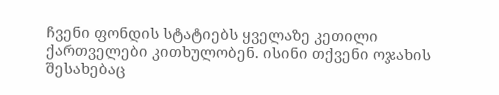ჩვენი ფონდის სტატიებს ყველაზე კეთილი ქართველები კითხულობენ. ისინი თქვენი ოჯახის შესახებაც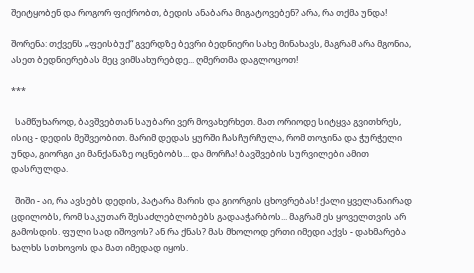შეიტყობენ და როგორ ფიქრობთ, ბედის ანაბარა მიგატოვებენ? არა, რა თქმა უნდა!

შორენა: თქვენს „ფეისბუქ“ გვერდზე ბევრი ბედნიერი სახე მინახავს, მაგრამ არა მგონია, ასეთ ბედნიერებას მეც ვიმსახურებდე... ღმერთმა დაგლოცოთ!

***

  სამწუხაროდ, ბავშვებთან საუბარი ვერ მოვახერხეთ. მათ ორიოდე სიტყვა გვითხრეს, ისიც - დედის მეშვეობით. მარიმ დედას ყურში ჩასჩურჩულა, რომ თოჯინა და ჭურჭელი უნდა, გიორგი კი მანქანაზე ოცნებობს... და მორჩა! ბავშვების სურვილები ამით დასრულდა.

  შიში - აი, რა ავსებს დედის, პატარა მარის და გიორგის ცხოვრებას! ქალი ყველანაირად ცდილობს, რომ საკუთარ შესაძლებლობებს გადააჭარბოს... მაგრამ ეს ყოველთვის არ გამოსდის. ფული სად იშოვოს? ან რა ქნას? მას მხოლოდ ერთი იმედი აქვს - დახმარება ხალხს სთხოვოს და მათ იმედად იყოს.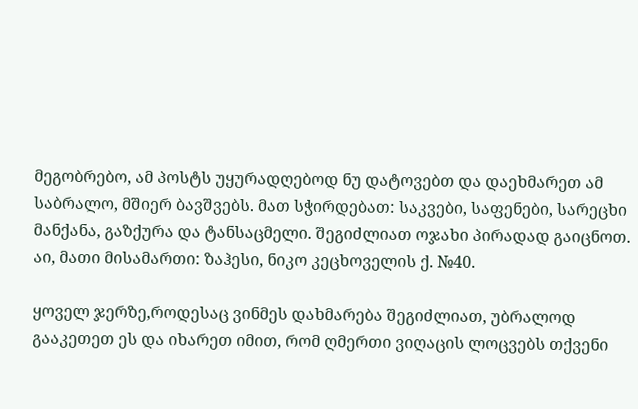მეგობრებო, ამ პოსტს უყურადღებოდ ნუ დატოვებთ და დაეხმარეთ ამ საბრალო, მშიერ ბავშვებს. მათ სჭირდებათ: საკვები, საფენები, სარეცხი მანქანა, გაზქურა და ტანსაცმელი. შეგიძლიათ ოჯახი პირადად გაიცნოთ. აი, მათი მისამართი: ზაჰესი, ნიკო კეცხოველის ქ. №40.

ყოველ ჯერზე,როდესაც ვინმეს დახმარება შეგიძლიათ, უბრალოდ გააკეთეთ ეს და იხარეთ იმით, რომ ღმერთი ვიღაცის ლოცვებს თქვენი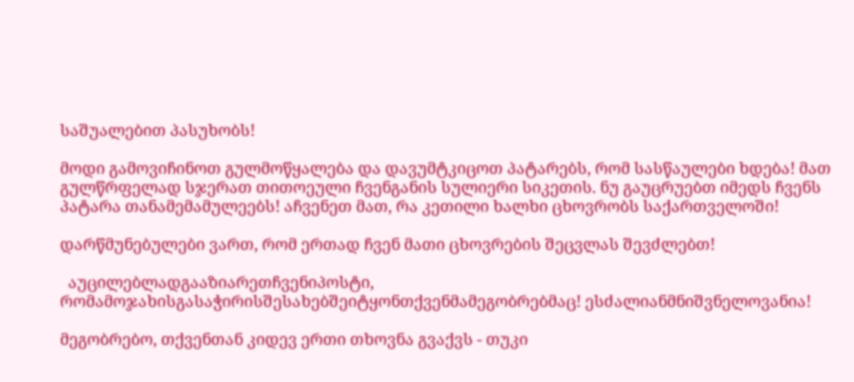საშუალებით პასუხობს!

მოდი გამოვიჩინოთ გულმოწყალება და დავუმტკიცოთ პატარებს, რომ სასწაულები ხდება! მათ გულწრფელად სჯერათ თითოეული ჩვენგანის სულიერი სიკეთის. ნუ გაუცრუებთ იმედს ჩვენს პატარა თანამემამულეებს! აჩვენეთ მათ, რა კეთილი ხალხი ცხოვრობს საქართველოში!

დარწმუნებულები ვართ, რომ ერთად ჩვენ მათი ცხოვრების შეცვლას შევძლებთ!

  აუცილებლადგააზიარეთჩვენიპოსტი, რომამოჯახისგასაჭირისშესახებშეიტყონთქვენმამეგობრებმაც! ესძალიანმნიშვნელოვანია!

მეგობრებო, თქვენთან კიდევ ერთი თხოვნა გვაქვს - თუკი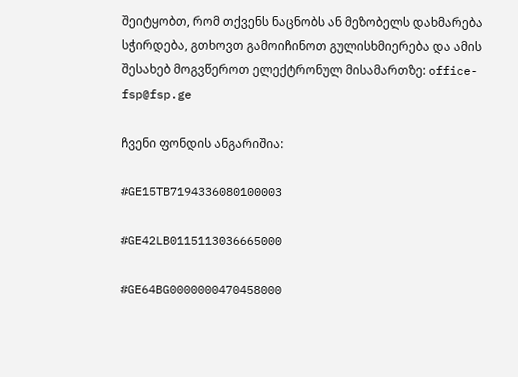შეიტყობთ, რომ თქვენს ნაცნობს ან მეზობელს დახმარება სჭირდება, გთხოვთ გამოიჩინოთ გულისხმიერება და ამის შესახებ მოგვწეროთ ელექტრონულ მისამართზე: office-fsp@fsp.ge

ჩვენი ფონდის ანგარიშია:

#GE15TB7194336080100003

#GE42LB0115113036665000

#GE64BG0000000470458000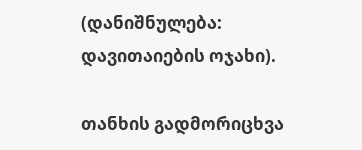(დანიშნულება: დავითაიების ოჯახი).

თანხის გადმორიცხვა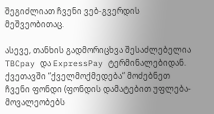შეგიძლიათ ჩვენი ვებ-გვერდის მეშვეობითაც.

ასევე, თანხის გადმორიცხვა შესაძლებელია TBCpay და ExpressPay ტერმინალებიდან. ქვეთავში “ქველმოქმედება“ მოძებნეთ ჩვენი ფონდი (ფონდის დამატებით უფლება-მოვალეობებს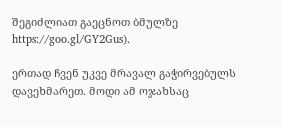შეგიძლიათ გაეცნოთ ბმულზე https://goo.gl/GY2Gus).

ერთად ჩვენ უკვე მრავალ გაჭირვებულს დავეხმარეთ. მოდი ამ ოჯახსაც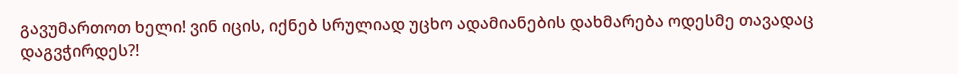გავუმართოთ ხელი! ვინ იცის, იქნებ სრულიად უცხო ადამიანების დახმარება ოდესმე თავადაც დაგვჭირდეს?!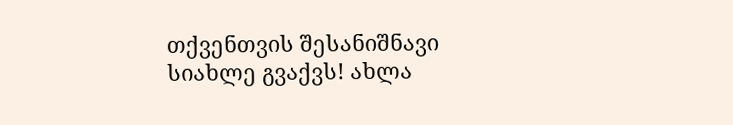თქვენთვის შესანიშნავი სიახლე გვაქვს! ახლა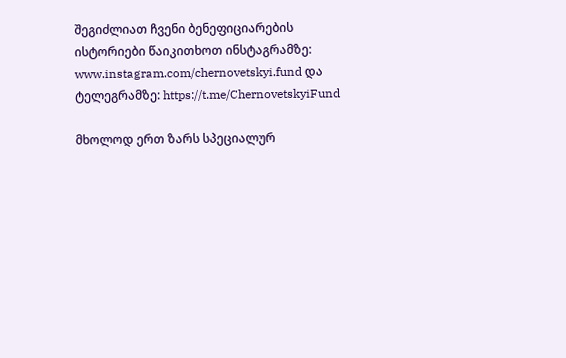შეგიძლიათ ჩვენი ბენეფიციარების ისტორიები წაიკითხოთ ინსტაგრამზე: www.instagram.com/chernovetskyi.fund და ტელეგრამზე: https://t.me/ChernovetskyiFund

მხოლოდ ერთ ზარს სპეციალურ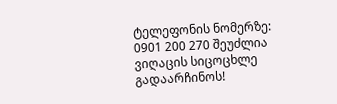ტელეფონის ნომერზე: 0901 200 270 შეუძლია ვიღაცის სიცოცხლე გადაარჩინოს!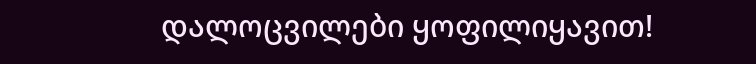დალოცვილები ყოფილიყავით!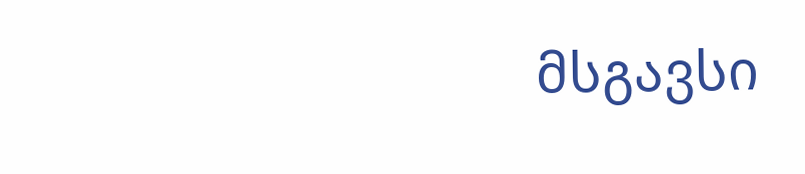მსგავსი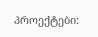პროექტები: